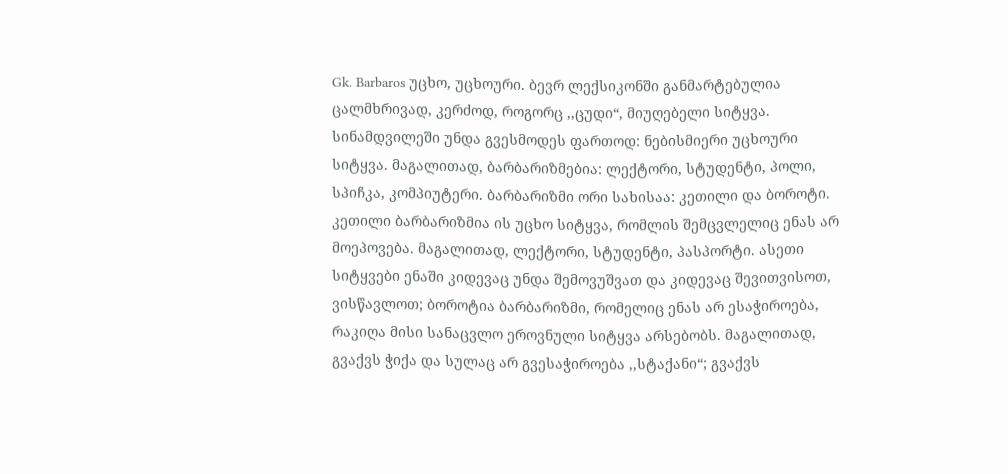Gk. Barbaros უცხო, უცხოური. ბევრ ლექსიკონში განმარტებულია ცალმხრივად, კერძოდ, როგორც ,,ცუდი“, მიუღებელი სიტყვა. სინამდვილეში უნდა გვესმოდეს ფართოდ: ნებისმიერი უცხოური სიტყვა. მაგალითად, ბარბარიზმებია: ლექტორი, სტუდენტი, პოლი, სპიჩკა, კომპიუტერი. ბარბარიზმი ორი სახისაა: კეთილი და ბოროტი. კეთილი ბარბარიზმია ის უცხო სიტყვა, რომლის შემცვლელიც ენას არ მოეპოვება. მაგალითად, ლექტორი, სტუდენტი, პასპორტი. ასეთი სიტყვები ენაში კიდევაც უნდა შემოვუშვათ და კიდევაც შევითვისოთ, ვისწავლოთ; ბოროტია ბარბარიზმი, რომელიც ენას არ ესაჭიროება, რაკიღა მისი სანაცვლო ეროვნული სიტყვა არსებობს. მაგალითად, გვაქვს ჭიქა და სულაც არ გვესაჭიროება ,,სტაქანი“; გვაქვს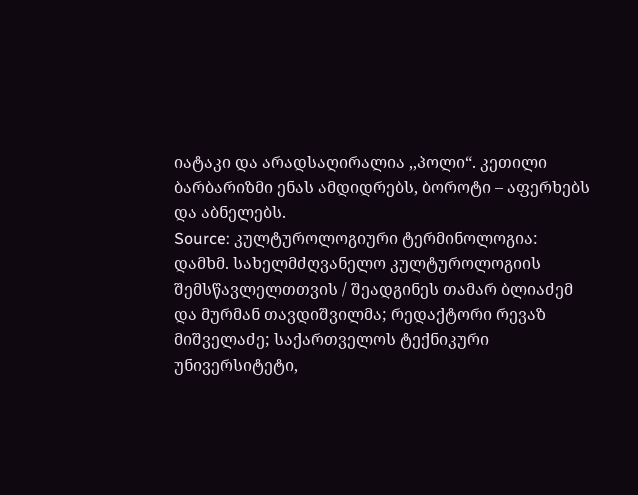იატაკი და არადსაღირალია ,,პოლი“. კეთილი ბარბარიზმი ენას ამდიდრებს, ბოროტი – აფერხებს და აბნელებს.
Source: კულტუროლოგიური ტერმინოლოგია: დამხმ. სახელმძღვანელო კულტუროლოგიის შემსწავლელთთვის / შეადგინეს თამარ ბლიაძემ და მურმან თავდიშვილმა; რედაქტორი რევაზ მიშველაძე; საქართველოს ტექნიკური უნივერსიტეტი,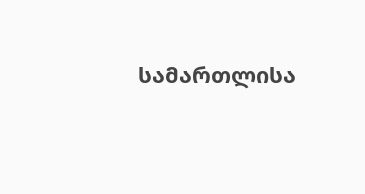სამართლისა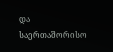და საერთაშორისო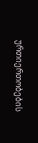ურთიერთობების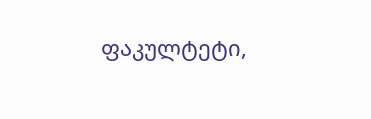ფაკულტეტი,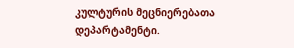კულტურის მეცნიერებათა დეპარტამენტი.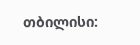თბილისი: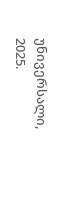უნივერსალი, 2025.